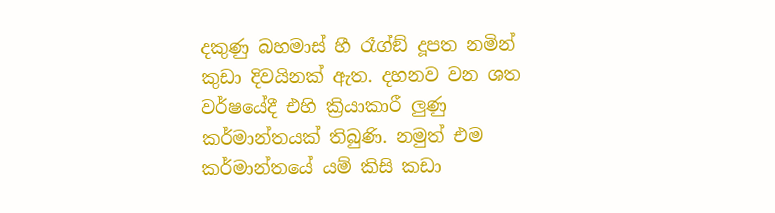දකුණු බහමාස් හී රෑග්ඞ් දූපත නමින් කුඩා දිවයිනක් ඇත. දහනව වන ශත වර්ෂයේදී එහි ක්‍රියාකාරී ලුණු කර්මාන්තයක් තිබුණි. නමුත් එම කර්මාන්තයේ යම් කිසි කඩා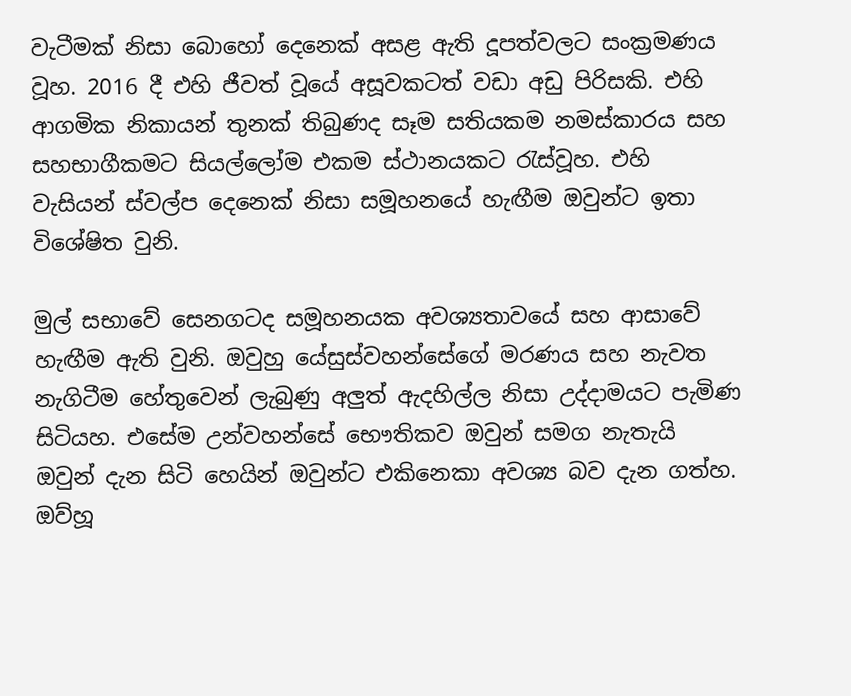වැටීමක් නිසා බොහෝ දෙනෙක් අසළ ඇති දූපත්වලට සංක්‍රමණය වූහ. 2016 දී එහි ජීවත් වූයේ අසූවකටත් වඩා අඩු පිරිසකි. එහි ආගමික නිකායන් තුනක් තිබුණද සෑම සතියකම නමස්කාරය සහ සහභාගීකමට සියල්ලෝම එකම ස්ථානයකට රැස්වූහ. එහි වැසියන් ස්වල්ප දෙනෙක් නිසා සමූහනයේ හැඟීම ඔවුන්ට ඉතා විශේෂිත වුනි.

මුල් සභාවේ සෙනගටද සමූහනයක අවශ්‍යතාවයේ සහ ආසාවේ හැඟීම ඇති වුනි. ඔවුහු යේසුස්වහන්සේගේ මරණය සහ නැවත නැගිටීම හේතුවෙන් ලැබුණු අලුත් ඇදහිල්ල නිසා උද්දාමයට පැමිණ සිටියහ. එසේම උන්වහන්සේ භෞතිකව ඔවුන් සමග නැතැයි ඔවුන් දැන සිටි හෙයින් ඔවුන්ට එකිනෙකා අවශ්‍ය බව දැන ගත්හ. ඔව්හූ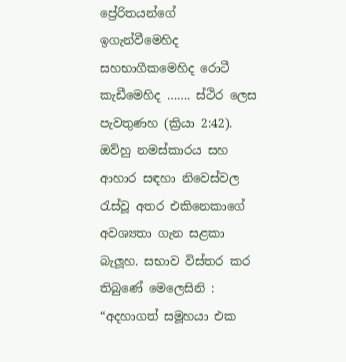ප්‍රේරිතයන්ගේ ඉගැන්වීමෙහිද සහභාගීකමෙහිද රොටී කැඩීමෙහිද ……. ස්ථිර ලෙස පැවතුණහ (ක්‍රියා 2:42). ඔව්හු නමස්කාරය සහ ආහාර සඳහා නිවෙස්වල රැස්වූ අතර එකිනෙකාගේ අවශ්‍යතා ගැන සළකා බැලූහ. සභාව විස්තර කර තිබුණේ මෙලෙසිනි : “අදහාගත් සමූහයා එක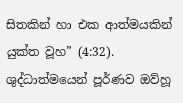සිතකින් හා එක ආත්මයකින් යුක්ත වූහ” (4:32). ශුද්ධාත්මයෙන් පූර්ණව ඔව්හූ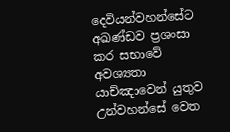දෙවියන්වහන්සේට අඛණ්ඩව ප්‍රශංසා කර සභාවේ අවශ්‍යතා යාච්ඤාවෙන් යුතුව උන්වහන්සේ වෙත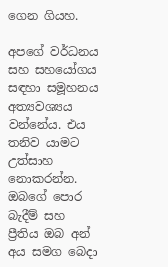ගෙන ගියහ.

අපගේ වර්ධනය සහ සහයෝගය සඳහා සමූහනය අත්‍යවශ්‍යය වන්නේය. එය තනිව යාමට උත්සාහ නොකරන්න. ඔබගේ පොර බැදීම් සහ ප්‍රීතිය ඔබ අන් අය සමග බෙදා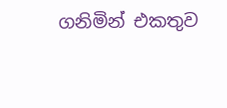ගනිමින් එකතුව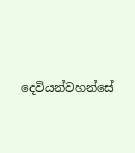දෙවියන්වහන්සේ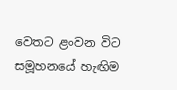වෙතට ළංවන විට සමූහනයේ හැඟිම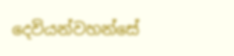දෙවියන්වහන්සේ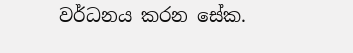වර්ධනය කරන සේක.